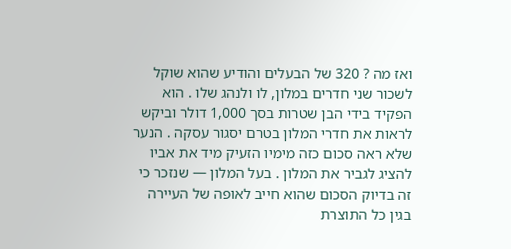ואז מה ? 320 של הבעלים והודיע שהוא שוקל לשכור שני חדרים במלון, לו ולנהג שלו . הוא הפקיד בידי הבן שטרות בסך 1,000 דולר וביקש לראות את חדרי המלון בטרם יסגור עסקה . הנער שלא ראה סכום כזה מימיו הזעיק מיד את אביו להציג לגביר את המלון . בעל המלון — שנזכר כי זה בדיוק הסכום שהוא חייב לאופה של העיירה בגין כל התוצרת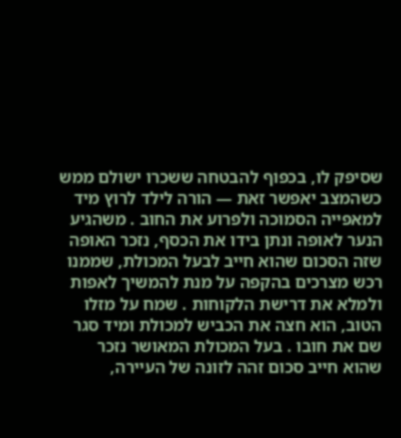שסיפק לו, בכפוף להבטחה ששכרו ישולם ממש כשהמצב יאפשר זאת — הורה לילד לרוץ מיד למאפייה הסמוכה ולפרוע את החוב . משהגיע הנער לאופה ונתן בידו את הכסף, נזכר האופה שזה הסכום שהוא חייב לבעל המכולת, שממנו רכש מצרכים בהקפה על מנת להמשיך לאפות ולמלא את דרישת הלקוחות . שמח על מזלו הטוב, הוא חצה את הכביש למכולת ומיד סגר שם את חובו . בעל המכולת המאושר נזכר שהוא חייב סכום זהה לזונה של העיירה,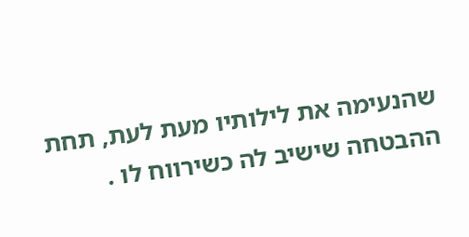שהנעימה את לילותיו מעת לעת, תחת ההבטחה שישיב לה כשירווח לו .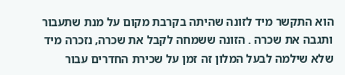הוא התקשר מיד לזונה שהיתה בקרבת מקום על מנת שתעבור ותגבה את שכרה . הזונה ששמחה לקבל את שכרה, נזכרה מיד שלא שילמה לבעל המלון זה זמן על שכירת החדרים עבור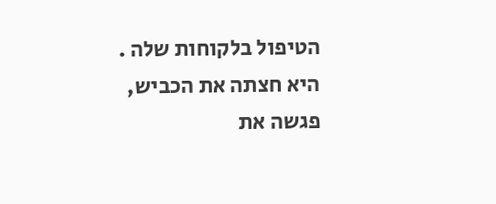הטיפול בלקוחות שלה . היא חצתה את הכביש, פגשה את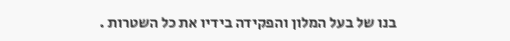בנו של בעל המלון והפקידה בידיו את כל השטרות .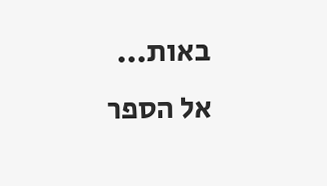באות...
אל הספר